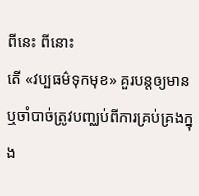ពីនេះ ពីនោះ
តើ «វប្បធម៌ទុកមុខ» គួរបន្តឲ្យមាន ឬចាំបាច់ត្រូវបញ្ឈប់ពីការគ្រប់គ្រងក្នុង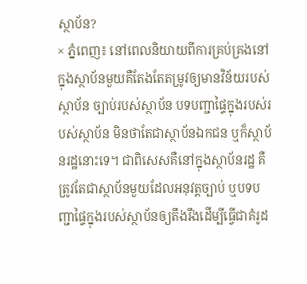ស្ថាប័ន?
× ភ្នំពេញ៖ នៅពេលនិយាយពីការគ្រប់គ្រងនៅក្នុងស្ថាប័នមួយគឺតែងតែតម្រូវឲ្យមានវិន័យរបស់ស្ថាប័ន ច្បាប់របស់ស្ថាប័ន បទបញ្ជាផ្ទៃក្នុងរបស់របស់ស្ថាប័ន មិនថាតែជាស្ថាប័នឯកជន ឬក៏ស្ថាប័នរដ្ឋនោះទេ។ ជាពិសេសគឺនៅក្នុងស្ថាប័នរដ្ឋ គឺត្រូវតែជាស្ថាប័នមួយដែលអនុវត្តច្បាប់ ឬបទបញ្ជាផ្ទៃក្នុងរបស់ស្ថាប័នឲ្យតឹងរឹងដើម្បីធ្វើជាគំរូដ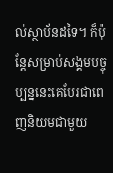ល់ស្ថាប័នដទៃ។ ក៏ប៉ុន្តែសម្រាប់សង្គមបច្ចុប្បន្ននេះគេបែរជាពេញនិយមជាមួយ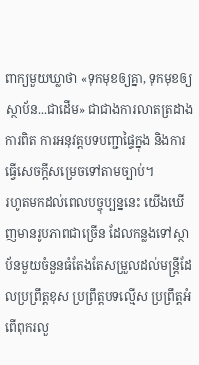ពាក្យមួយឃ្លាថា «ទុកមុខឲ្យគ្នា, ទុកមុខឲ្យស្ថាប័ន...ជាដើម» ជាជាងការលាតត្រដាងការពិត ការអនុវត្តបទបញ្ជាផ្ទៃក្នុង និងការធ្វើសេចក្ដីសម្រេចទៅតាមច្បាប់។
រហូតមកដល់ពេលបច្ចុប្បន្ននេះ យើងឃើញមានរូបភាពជាច្រើន ដែលកន្លងទៅស្ថាប័នមួយចំនួនធំតែងតែសម្រួលដល់មន្ត្រីដែលប្រព្រឹត្តខុស ប្រព្រឹត្តបទល្មើស ប្រព្រឹត្តអំពើពុករលួ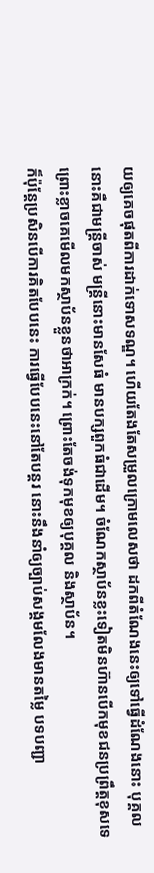យឲ្យគេចផុតពីការដាក់ទោសទណ្ឌ។ ហើយតែងតែសម្រួលក្រោមលេសថា ដកពីតំណែងនេះឲ្យទៅធ្វើដំណែងនោះ បុគ្គលនោះគឺជាមន្ត្រីចាស់ មន្ត្រីនោះមានសែធំ មានបក្សពួកធំជាដើម។ ចំណែកស្ថាប័នខ្លះទៀតមិនហ៊ានបើកមុខជនប្រព្រឹត្តខុសទេ ព្រោះខ្លាចគេមើលមកស្ថាប័នខ្លួនថាអាក្រក់។ ព្រោះតែចង់ទុកមុខឲ្យបុគ្គល និងស្ថាប័ន។
ក៏ប៉ុន្តែប្រសិនបើការគិតបែបនេះ ការធ្វើបែបនេះនៅតែបន្តរ នោះនឹងនាំឲ្យច្បាប់សង្គមលែងមានតម្លៃ បទបញ្ជា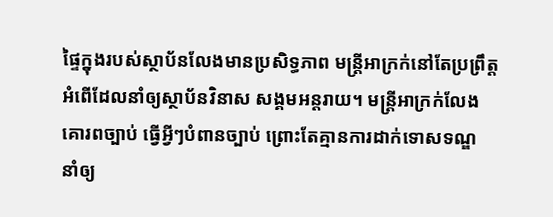ផ្ទៃក្នុងរបស់ស្ថាប័នលែងមានប្រសិទ្ធភាព មន្ត្រីអាក្រក់នៅតែប្រព្រឹត្តអំពើដែលនាំឲ្យស្ថាប័នវិនាស សង្គមអន្តរាយ។ មន្ត្រីអាក្រក់លែងគោរពច្បាប់ ធ្វើអ្វីៗបំពានច្បាប់ ព្រោះតែគ្មានការដាក់ទោសទណ្ឌ នាំឲ្យ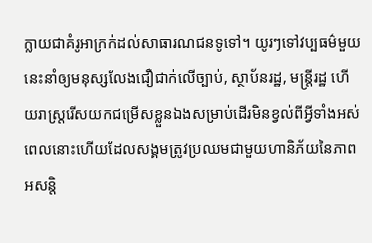ក្លាយជាគំរូអាក្រក់ដល់សាធារណជនទូទៅ។ យូរៗទៅវប្បធម៌មួយនេះនាំឲ្យមនុស្សលែងជឿជាក់លើច្បាប់, ស្ថាប័នរដ្ឋ, មន្ត្រីរដ្ឋ ហើយរាស្ត្ររើសយកជម្រើសខ្លួនឯងសម្រាប់ដើរមិនខ្វល់ពីអ្វីទាំងអស់ ពេលនោះហើយដែលសង្គមត្រូវប្រឈមជាមួយហានិភ័យនៃភាពអសន្តិ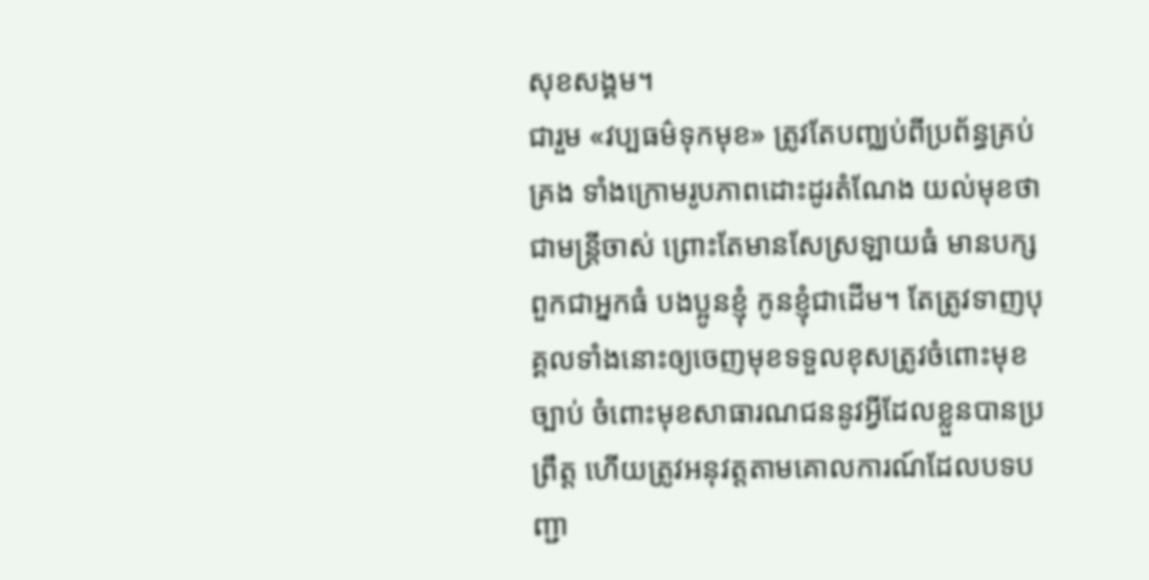សុខសង្គម។
ជារួម «វប្បធម៌ទុកមុខ» ត្រូវតែបញ្ឈប់ពីប្រព័ន្ធគ្រប់គ្រង ទាំងក្រោមរូបភាពដោះដូរតំណែង យល់មុខថាជាមន្ត្រីចាស់ ព្រោះតែមានសែស្រឡាយធំ មានបក្សពួកជាអ្នកធំ បងប្អូនខ្ញុំ កូនខ្ញុំជាដើម។ តែត្រូវទាញបុគ្គលទាំងនោះឲ្យចេញមុខទទួលខុសត្រូវចំពោះមុខច្បាប់ ចំពោះមុខសាធារណជននូវអ្វីដែលខ្លួនបានប្រព្រឹត្ត ហើយត្រូវអនុវត្តតាមគោលការណ៍ដែលបទបញ្ជា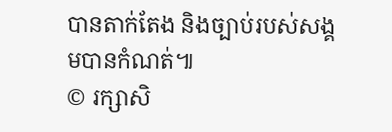បានតាក់តែង និងច្បាប់របស់សង្គមបានកំណត់៕
© រក្សាសិ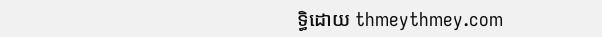ទ្ធិដោយ thmeythmey.com